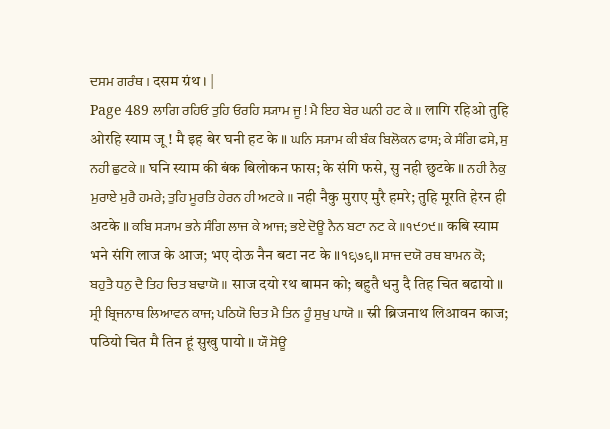ਦਸਮ ਗਰੰਥ । दसम ग्रंथ । |
Page 489 ਲਾਗਿ ਰਹਿਓ ਤੁਹਿ ਓਰਹਿ ਸ੍ਯਾਮ ਜੂ ! ਮੈ ਇਹ ਬੇਰ ਘਨੀ ਹਟ ਕੇ ॥ लागि रहिओ तुहि ओरहि स्याम जू ! मै इह बेर घनी हट के ॥ ਘਨਿ ਸ੍ਯਾਮ ਕੀ ਬੰਕ ਬਿਲੋਕਨ ਫਾਸ; ਕੇ ਸੰਗਿ ਫਸੇ, ਸੁ ਨਹੀ ਛੁਟਕੇ ॥ घनि स्याम की बंक बिलोकन फास; के संगि फसे, सु नही छुटके ॥ ਨਹੀ ਨੈਕੁ ਮੁਰਾਏ ਮੁਰੈ ਹਮਰੇ; ਤੁਹਿ ਮੂਰਤਿ ਹੇਰਨ ਹੀ ਅਟਕੇ ॥ नही नैकु मुराए मुरै हमरे; तुहि मूरति हेरन ही अटके ॥ ਕਬਿ ਸ੍ਯਾਮ ਭਨੇ ਸੰਗਿ ਲਾਜ ਕੇ ਆਜ; ਭਏ ਦੋਊ ਨੈਨ ਬਟਾ ਨਟ ਕੇ ॥੧੯੭੯॥ कबि स्याम भने संगि लाज के आज; भए दोऊ नैन बटा नट के ॥१९७९॥ ਸਾਜ ਦਯੋ ਰਥ ਬਾਮਨ ਕੋ; ਬਹੁਤੈ ਧਨੁ ਦੈ ਤਿਹ ਚਿਤ ਬਢਾਯੋ ॥ साज दयो रथ बामन को; बहुतै धनु दै तिह चित बढायो ॥ ਸ੍ਰੀ ਬ੍ਰਿਜਨਾਥ ਲਿਆਵਨ ਕਾਜ; ਪਠਿਯੋ ਚਿਤ ਮੈ ਤਿਨ ਹੂੰ ਸੁਖੁ ਪਾਯੋ ॥ स्री ब्रिजनाथ लिआवन काज; पठियो चित मै तिन हूं सुखु पायो ॥ ਯੌ ਸੋਊ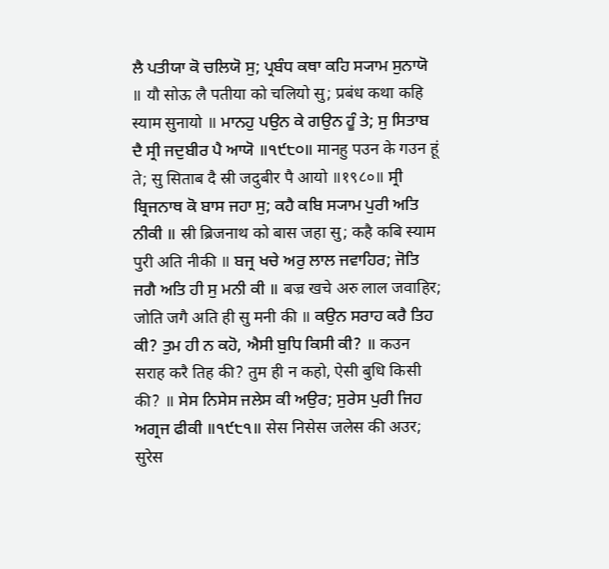ਲੈ ਪਤੀਯਾ ਕੋ ਚਲਿਯੋ ਸੁ; ਪ੍ਰਬੰਧ ਕਥਾ ਕਹਿ ਸ੍ਯਾਮ ਸੁਨਾਯੋ ॥ यौ सोऊ लै पतीया को चलियो सु; प्रबंध कथा कहि स्याम सुनायो ॥ ਮਾਨਹੁ ਪਉਨ ਕੇ ਗਉਨ ਹੂੰ ਤੇ; ਸੁ ਸਿਤਾਬ ਦੈ ਸ੍ਰੀ ਜਦੁਬੀਰ ਪੈ ਆਯੋ ॥੧੯੮੦॥ मानहु पउन के गउन हूं ते; सु सिताब दै स्री जदुबीर पै आयो ॥१९८०॥ ਸ੍ਰੀ ਬ੍ਰਿਜਨਾਥ ਕੋ ਬਾਸ ਜਹਾ ਸੁ; ਕਹੈ ਕਬਿ ਸ੍ਯਾਮ ਪੁਰੀ ਅਤਿ ਨੀਕੀ ॥ स्री ब्रिजनाथ को बास जहा सु; कहै कबि स्याम पुरी अति नीकी ॥ ਬਜ੍ਰ ਖਚੇ ਅਰੁ ਲਾਲ ਜਵਾਹਿਰ; ਜੋਤਿ ਜਗੈ ਅਤਿ ਹੀ ਸੁ ਮਨੀ ਕੀ ॥ बज्र खचे अरु लाल जवाहिर; जोति जगै अति ही सु मनी की ॥ ਕਉਨ ਸਰਾਹ ਕਰੈ ਤਿਹ ਕੀ? ਤੁਮ ਹੀ ਨ ਕਹੋ, ਐਸੀ ਬੁਧਿ ਕਿਸੀ ਕੀ? ॥ कउन सराह करै तिह की? तुम ही न कहो, ऐसी बुधि किसी की? ॥ ਸੇਸ ਨਿਸੇਸ ਜਲੇਸ ਕੀ ਅਉਰ; ਸੁਰੇਸ ਪੁਰੀ ਜਿਹ ਅਗ੍ਰਜ ਫੀਕੀ ॥੧੯੮੧॥ सेस निसेस जलेस की अउर; सुरेस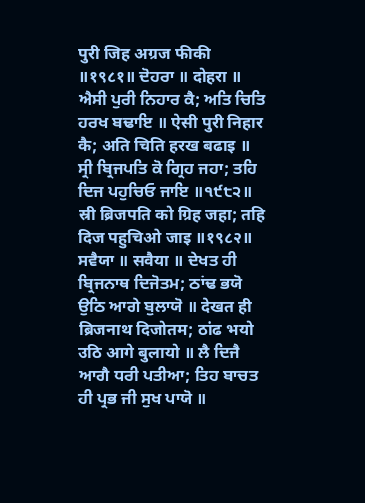पुरी जिह अग्रज फीकी ॥१९८१॥ ਦੋਹਰਾ ॥ दोहरा ॥ ਐਸੀ ਪੁਰੀ ਨਿਹਾਰ ਕੈ; ਅਤਿ ਚਿਤਿ ਹਰਖ ਬਢਾਇ ॥ ऐसी पुरी निहार कै; अति चिति हरख बढाइ ॥ ਸ੍ਰੀ ਬ੍ਰਿਜਪਤਿ ਕੋ ਗ੍ਰਿਹ ਜਹਾ; ਤਹਿ ਦਿਜ ਪਹੁਚਿਓ ਜਾਇ ॥੧੯੮੨॥ स्री ब्रिजपति को ग्रिह जहा; तहि दिज पहुचिओ जाइ ॥१९८२॥ ਸਵੈਯਾ ॥ सवैया ॥ ਦੇਖਤ ਹੀ ਬ੍ਰਿਜਨਾਥ ਦਿਜੋਤਮ; ਠਾਂਢ ਭਯੋ ਉਠਿ ਆਗੇ ਬੁਲਾਯੋ ॥ देखत ही ब्रिजनाथ दिजोतम; ठांढ भयो उठि आगे बुलायो ॥ ਲੈ ਦਿਜੈ ਆਗੈ ਧਰੀ ਪਤੀਆ; ਤਿਹ ਬਾਚਤ ਹੀ ਪ੍ਰਭ ਜੀ ਸੁਖ ਪਾਯੋ ॥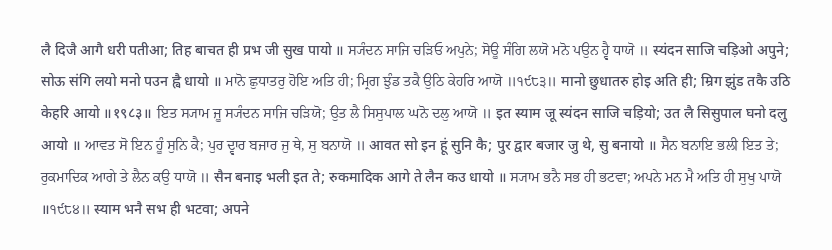लै दिजै आगै धरी पतीआ; तिह बाचत ही प्रभ जी सुख पायो ॥ ਸ੍ਯੰਦਨ ਸਾਜਿ ਚੜਿਓ ਅਪੁਨੇ; ਸੋਊ ਸੰਗਿ ਲਯੋ ਮਨੋ ਪਉਨ ਹ੍ਵੈ ਧਾਯੋ ॥ स्यंदन साजि चड़िओ अपुने; सोऊ संगि लयो मनो पउन ह्वै धायो ॥ ਮਾਨੋ ਛੁਧਾਤਰੁ ਹੋਇ ਅਤਿ ਹੀ; ਮ੍ਰਿਗ ਝੁੰਡ ਤਕੈ ਉਠਿ ਕੇਹਰਿ ਆਯੋ ॥੧੯੮੩॥ मानो छुधातरु होइ अति ही; म्रिग झुंड तकै उठि केहरि आयो ॥१९८३॥ ਇਤ ਸ੍ਯਾਮ ਜੂ ਸ੍ਯੰਦਨ ਸਾਜਿ ਚੜਿਯੋ; ਉਤ ਲੈ ਸਿਸੁਪਾਲ ਘਨੋ ਦਲੁ ਆਯੋ ॥ इत स्याम जू स्यंदन साजि चड़ियो; उत लै सिसुपाल घनो दलु आयो ॥ ਆਵਤ ਸੋ ਇਨ ਹੂੰ ਸੁਨਿ ਕੈ; ਪੁਰ ਦ੍ਵਾਰ ਬਜਾਰ ਜੁ ਥੇ, ਸੁ ਬਨਾਯੋ ॥ आवत सो इन हूं सुनि कै; पुर द्वार बजार जु थे, सु बनायो ॥ ਸੈਨ ਬਨਾਇ ਭਲੀ ਇਤ ਤੇ; ਰੁਕਮਾਦਿਕ ਆਗੇ ਤੇ ਲੈਨ ਕਉ ਧਾਯੋ ॥ सैन बनाइ भली इत ते; रुकमादिक आगे ते लैन कउ धायो ॥ ਸ੍ਯਾਮ ਭਨੈ ਸਭ ਹੀ ਭਟਵਾ; ਅਪਨੇ ਮਨ ਮੈ ਅਤਿ ਹੀ ਸੁਖੁ ਪਾਯੋ ॥੧੯੮੪॥ स्याम भनै सभ ही भटवा; अपने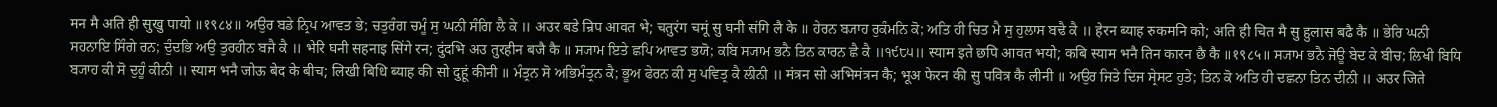मन मै अति ही सुखु पायो ॥१९८४॥ ਅਉਰ ਬਡੇ ਨ੍ਰਿਪ ਆਵਤ ਭੇ; ਚਤੁਰੰਗ ਚਮੂੰ ਸੁ ਘਨੀ ਸੰਗਿ ਲੈ ਕੇ ॥ अउर बडे न्रिप आवत भे; चतुरंग चमूं सु घनी संगि लै के ॥ ਹੇਰਨ ਬ੍ਯਾਹ ਰੁਕੰਮਨਿ ਕੋ; ਅਤਿ ਹੀ ਚਿਤ ਮੈ ਸੁ ਹੁਲਾਸ ਬਢੈ ਕੈ ॥ हेरन ब्याह रुकमनि को; अति ही चित मै सु हुलास बढै कै ॥ ਭੇਰਿ ਘਨੀ ਸਹਨਾਇ ਸਿੰਗੇ ਰਨ; ਦੁੰਦਭਿ ਅਉ ਤੁਰਹੀਨ ਬਜੈ ਕੈ ॥ भेरि घनी सहनाइ सिंगे रन; दुंदभि अउ तुरहीन बजै कै ॥ ਸ੍ਯਾਮ ਇਤੇ ਛਪਿ ਆਵਤ ਭਯੋ; ਕਬਿ ਸ੍ਯਾਮ ਭਨੈ ਤਿਨ ਕਾਰਨ ਛੈ ਕੈ ॥੧੯੮੫॥ स्याम इते छपि आवत भयो; कबि स्याम भनै तिन कारन छै कै ॥१९८५॥ ਸ੍ਯਾਮ ਭਨੈ ਜੋਊ ਬੇਦ ਕੇ ਬੀਚ; ਲਿਖੀ ਬਿਧਿ ਬ੍ਯਾਹ ਕੀ ਸੋ ਦੁਹੂੰ ਕੀਨੀ ॥ स्याम भनै जोऊ बेद के बीच; लिखी बिधि ब्याह की सो दुहूं कीनी ॥ ਮੰਤ੍ਰਨ ਸੋ ਅਭਿਮੰਤ੍ਰਨ ਕੈ; ਭੂਅ ਫੇਰਨ ਕੀ ਸੁ ਪਵਿਤ੍ਰ ਕੈ ਲੀਨੀ ॥ मंत्रन सो अभिमंत्रन कै; भूअ फेरन की सु पवित्र कै लीनी ॥ ਅਉਰ ਜਿਤੇ ਦਿਜ ਸ੍ਰੇਸਟ ਹੁਤੇ; ਤਿਨ ਕੋ ਅਤਿ ਹੀ ਦਛਨਾ ਤਿਨ ਦੀਨੀ ॥ अउर जिते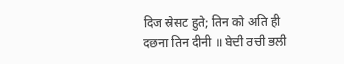दिज स्रेसट हुते; तिन को अति ही दछना तिन दीनी ॥ ਬੇਦੀ ਰਚੀ ਭਲੀ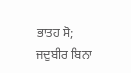ਭਾਤਹ ਸੋ; ਜਦੁਬੀਰ ਬਿਨਾ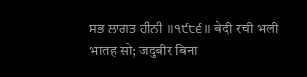ਸਭ ਲਾਗਤ ਹੀਨੀ ॥੧੯੮੬॥ बेदी रची भली भातह सो; जदुबीर बिना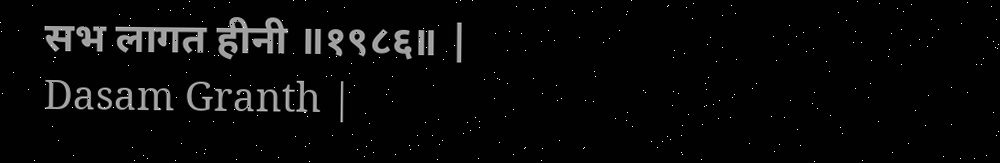सभ लागत हीनी ॥१९८६॥ |
Dasam Granth |